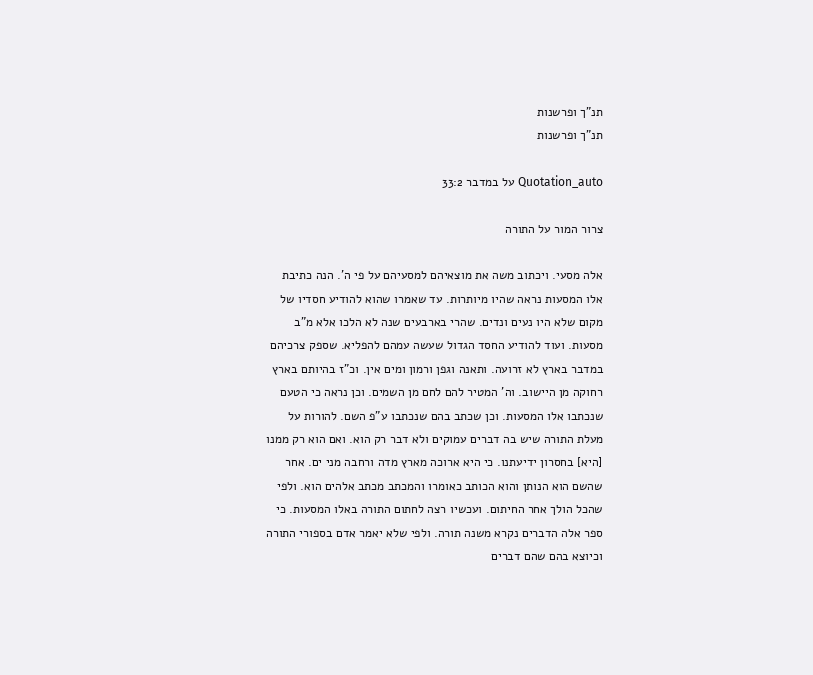תנ"ך ופרשנות
תנ"ך ופרשנות

Quotation_auto על במדבר 33:2

צרור המור על התורה

אלה מסעי. ויכתוב משה את מוצאיהם למסעיהם על פי ה'. הנה כתיבת אלו המסעות נראה שהיו מיותרות. עד שאמרו שהוא להודיע חסדיו של מקום שלא היו נעים ונדים. שהרי בארבעים שנה לא הלכו אלא מ"ב מסעות. ועוד להודיע החסד הגדול שעשה עמהם להפליא. שספק צרכיהם במדבר בארץ לא זרועה. ותאנה וגפן ורמון ומים אין. וכ"ז בהיותם בארץ רחוקה מן היישוב. וה' המטיר להם לחם מן השמים. וכן נראה כי הטעם שנכתבו אלו המסעות. וכן שכתב בהם שנכתבו ע"פ השם. להורות על מעלת התורה שיש בה דברים עמוקים ולא דבר רק הוא. ואם הוא רק ממנו [היא] בחסרון ידיעתנו. כי היא ארוכה מארץ מדה ורחבה מני ים. אחר שהשם הוא הנותן והוא הכותב כאומרו והמכתב מכתב אלהים הוא. ולפי שהכל הולך אחר החיתום. ועכשיו רצה לחתום התורה באלו המסעות. כי ספר אלה הדברים נקרא משנה תורה. ולפי שלא יאמר אדם בספורי התורה וכיוצא בהם שהם דברים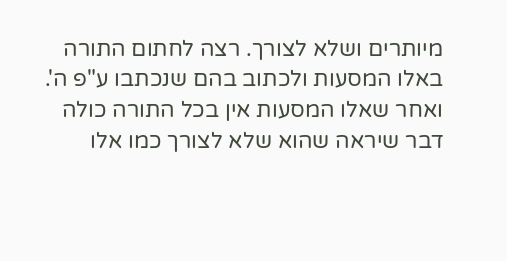מיותרים ושלא לצורך. רצה לחתום התורה באלו המסעות ולכתוב בהם שנכתבו ע"פ ה'. ואחר שאלו המסעות אין בכל התורה כולה דבר שיראה שהוא שלא לצורך כמו אלו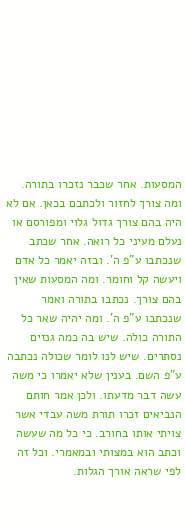המסעות. אחר שכבר נזכרו בתורה. ומה צורך לחזור ולכתבם בכאן. אם לא היה בהם צורך גדול גלוי ומפורסם או נעלם מעיני כל רואה. אחר שכתב שנכתבו ע"פ ה'. ובזה יאמר כל אדם ויעשה קל וחומר. ומה המסעות שאין בהם צורך. נכתבו בתורה ואמר שנכתבו ע"פ ה'. ומה יהיה שאר כל התורה כולה. שיש בה כמה גנזים נסתרים. שיש לנו לומר שכולה נכתבה ע"פ השם. בענין שלא יאמרו כי משה עשה דבר מדעתו. ולכן אמר חותם הנביאים זכרו תורת משה עבדי אשר צויתי אותו בחורב. כי כל מה שעשה וכתב הוא במצותי ובמאמרי. וכל זה לפי שראה אורך הגלות.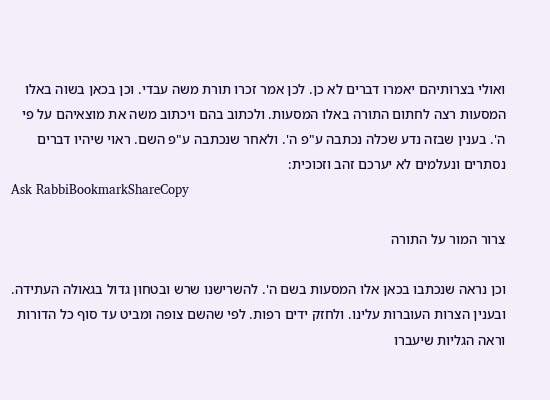ואולי בצרותיהם יאמרו דברים לא כן. לכן אמר זכרו תורת משה עבדי. וכן בכאן בשוה באלו המסעות רצה לחתום התורה באלו המסעות. ולכתוב בהם ויכתוב משה את מוצאיהם על פי ה'. בענין שבזה נדע שכלה נכתבה ע"פ ה'. ולאחר שנכתבה ע"פ השם. ראוי שיהיו דברים נסתרים ונעלמים לא יערכם זהב וזכוכית:
Ask RabbiBookmarkShareCopy

צרור המור על התורה

וכן נראה שנכתבו בכאן אלו המסעות בשם ה'. להשרישנו שרש ובטחון גדול בגאולה העתידה. ובענין הצרות העוברות עלינו. ולחזק ידים רפות. לפי שהשם צופה ומביט עד סוף כל הדורות וראה הגליות שיעברו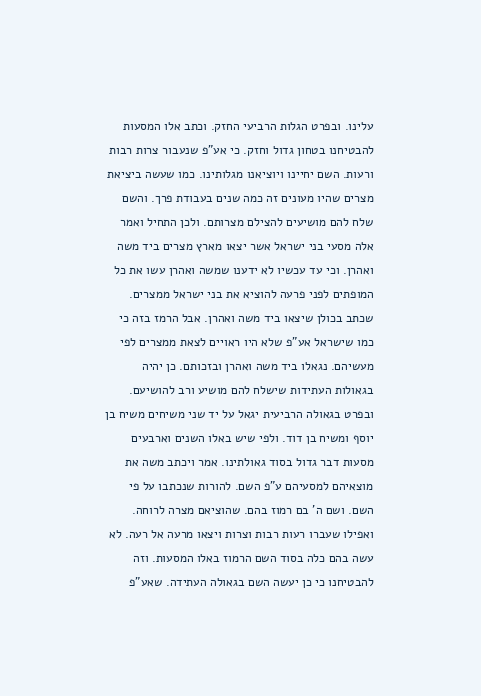עלינו. ובפרט הגלות הרביעי החזק. וכתב אלו המסעות להבטיחנו בטחון גדול וחזק. כי אע"פ שנעבור צרות רבות ורעות. השם יחיינו ויוציאנו מגלותינו. כמו שעשה ביציאת מצרים שהיו מעונים זה כמה שנים בעבודת פרך. והשם שלח להם מושיעים להצילם מצרותם. ולכן התחיל ואמר אלה מסעי בני ישראל אשר יצאו מארץ מצרים ביד משה ואהרן. וכי עד עכשיו לא ידענו שמשה ואהרן עשו את כל המופתים לפני פרעה להוציא את בני ישראל ממצרים. שכתב בכולן שיצאו ביד משה ואהרן. אבל הרמז בזה כי כמו שישראל אע"פ שלא היו ראויים לצאת ממצרים לפי מעשיהם. נגאלו ביד משה ואהרן ובזכותם. כן יהיה בגאולות העתידות שישלח להם מושיע ורב להושיעם. ובפרט בגאולה הרביעית יגאל על יד שני משיחים משיח בן יוסף ומשיח בן דוד. ולפי שיש באלו השנים וארבעים מסעות דבר גדול בסוד גאולתינו. אמר ויכתב משה את מוצאיהם למסעיהם ע"פ השם. להורות שנכתבו על פי השם. ושם ה' בם רמוז בהם. שהוציאם מצרה לרוחה. ואפילו שעברו רעות רבות וצרות ויצאו מרעה אל רעה. לא עשה בהם כלה בסוד השם הרמוז באלו המסעות. וזה להבטיחנו כי כן יעשה השם בגאולה העתידה. שאע"פ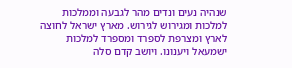שנהיה נעים ונדים מהר לגבעה וממלכות למלכות ומגירוש לגירוש. מארץ ישראל לחוצה לארץ ומצרפת לספרד ומספרד למלכות ישמעאל ויענונו. ויושב קדם סלה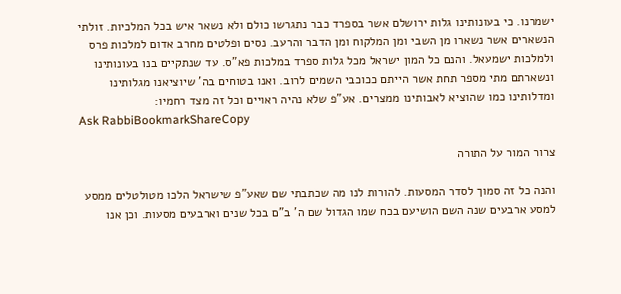ישמרנו. כי בעונותינו גלות ירושלם אשר בספרד כבר נתגרשו כולם ולא נשאר איש בכל המלכיות. זולתי הנשארים אשר נשארו מן השבי ומן המלקוח ומן הדבר והרעב. נסים ופלטים מחרב אדום למלכות פרס ולמלכות ישמעאל. והנם כל המון ישראל מכל גלות ספרד במלכות פא"ס. עד שנתקיים בנו בעונותינו ונשארתם מתי מספר תחת אשר הייתם ככוכבי השמים לרוב. ואנו בטוחים בה' שיוציאנו מגלותינו ומדלותינו כמו שהוציא לאבותינו ממצרים. אע"פ שלא נהיה ראויים וכל זה מצד רחמיו:
Ask RabbiBookmarkShareCopy

צרור המור על התורה

והנה כל זה סמוך לסדר המסעות. להורות לנו מה שכתבתי שם שאע"פ שישראל הלכו מטולטלים ממסע למסע ארבעים שנה השם הושיעם בכח שמו הגדול שם ה' ב"ם בכל שנים וארבעים מסעות. וכן אנו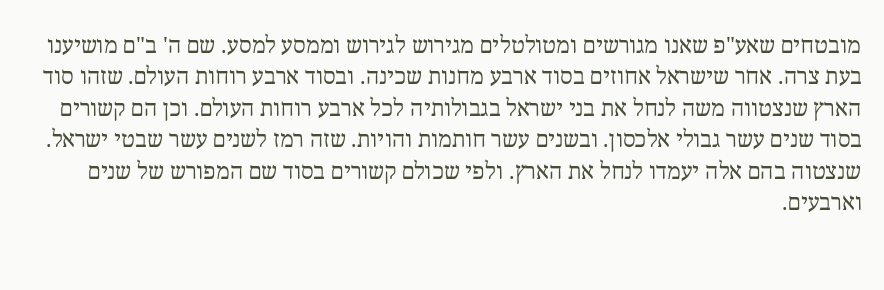מובטחים שאע"פ שאנו מגורשים ומטולטלים מגירוש לגירוש וממסע למסע. שם ה' ב"ם מושיענו בעת צרה. אחר שישראל אחוזים בסוד ארבע מחנות שכינה. ובסוד ארבע רוחות העולם. שזהו סוד הארץ שנצטווה משה לנחל את בני ישראל בגבולותיה לכל ארבע רוחות העולם. וכן הם קשורים בסוד שנים עשר גבולי אלכסון. ובשנים עשר חותמות והויות. שזה רמז לשנים עשר שבטי ישראל. שנצטוה בהם אלה יעמדו לנחל את הארץ. ולפי שכולם קשורים בסוד שם המפורש של שנים וארבעים.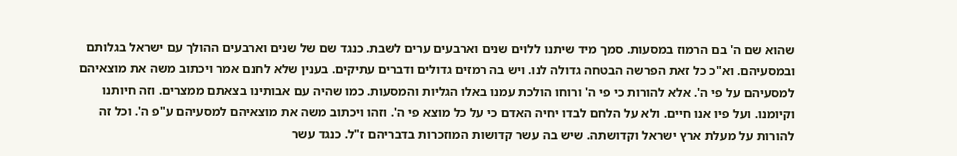שהוא שם ה' בם הרמוז במסעות. סמך מיד שיתנו ללוים שנים וארבעים ערים לשבת. כנגד שם של שנים וארבעים ההולך עם ישראל בגלותם ובמסעיהם. וא"כ כל זאת הפרשה הבטחה גדולה לנו. ויש בה רמזים גדולים ודברים עתיקים. בענין שלא לחנם אמר ויכתוב משה את מוצאיהם למסעיהם על פי ה'. אלא להורות כי פי ה' ורוחו הולכת עמנו באלו הגליות והמסעות. כמו שהיה עם אבותינו בצאתם ממצרים. וזה חיותנו וקיומנו. ועל פיו אנו חיים. ולא על הלחם לבדו יחיה האדם כי על כל מוצא פי ה'. וזהו ויכתוב משה את מוצאיהם למסעיהם ע"פ ה'. וכל זה להורות על מעלת ארץ ישראל וקדושתה. שיש בה עשר קדושות המוזכרות בדבריהם ז"ל. כנגד עשר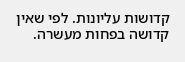קדושות עליונות. לפי שאין קדושה בפחות מעשרה.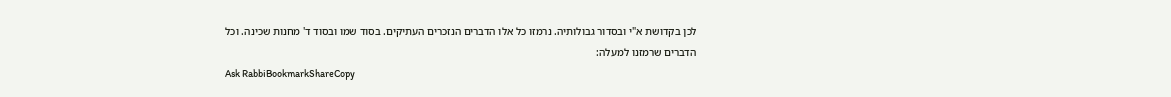לכן בקדושת א"י ובסדור גבולותיה. נרמזו כל אלו הדברים הנזכרים העתיקים. בסוד שמו ובסוד ד' מחנות שכינה. וכל הדברים שרמזנו למעלה:
Ask RabbiBookmarkShareCopy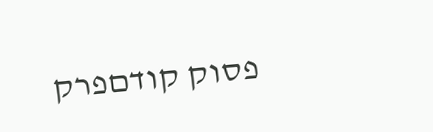פסוק קודםפרק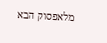מלאפסוק הבא